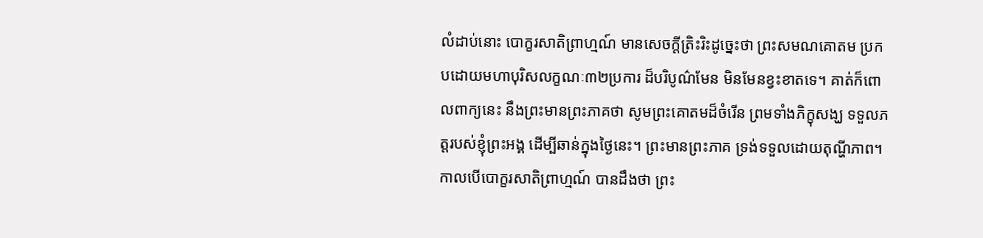លំដាប់នោះ បោក្ខរសាតិព្រាហ្មណ៍ មានសេចក្តីត្រិះរិះដូច្នេះថា ព្រះសមណគោតម ប្រកបដោយមហាបុរិសលក្ខណៈ៣២ប្រការ ដ៏បរិបូណ៌មែន មិនមែនខ្វះខាតទេ។ គាត់ក៏ពោលពាក្យនេះ នឹងព្រះមានព្រះភាគថា សូមព្រះគោតមដ៏ចំរើន ព្រមទាំងភិក្ខុសង្ឃ ទទួលភត្តរបស់ខ្ញុំព្រះអង្គ ដើម្បីឆាន់ក្នុងថ្ងៃនេះ។ ព្រះមានព្រះភាគ ទ្រង់ទទួលដោយតុណ្ហីភាព។ កាលបើបោក្ខរសាតិព្រាហ្មណ៍ បានដឹងថា ព្រះ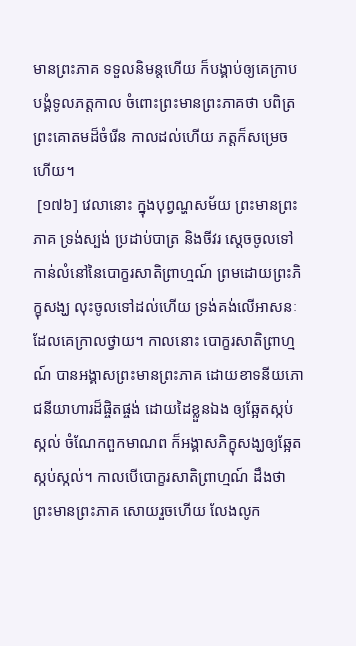មានព្រះភាគ ទទួលនិមន្តហើយ ក៏បង្គាប់ឲ្យគេក្រាបបង្គំទូលភត្តកាល ចំពោះព្រះមានព្រះភាគថា បពិត្រព្រះគោតមដ៏ចំរើន កាលដល់ហើយ ភត្តក៏សម្រេចហើយ។
 [១៧៦] វេលានោះ ក្នុងបុព្វណ្ហសម័យ ព្រះមានព្រះភាគ ទ្រង់ស្បង់ ប្រដាប់បាត្រ និងចីវរ ស្តេចចូលទៅកាន់លំនៅនៃបោក្ខរសាតិព្រាហ្មណ៍ ព្រមដោយព្រះភិក្ខុសង្ឃ លុះចូលទៅដល់ហើយ ទ្រង់គង់លើអាសនៈ ដែលគេក្រាលថ្វាយ។ កាលនោះ បោក្ខរសាតិព្រាហ្មណ៍ បានអង្គាសព្រះមានព្រះភាគ ដោយខាទនីយភោជនីយាហារដ៏ផ្ចិតផ្ចង់ ដោយដៃខ្លួនឯង ឲ្យឆ្អែតស្កប់ស្កល់ ចំណែកពួកមាណព ក៏អង្គាសភិក្ខុសង្ឃឲ្យឆ្អែតស្កប់ស្កល់។ កាលបើបោក្ខរសាតិព្រាហ្មណ៍ ដឹងថា ព្រះមានព្រះភាគ សោយរួចហើយ លែងលូក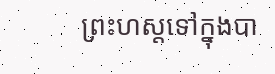ព្រះហស្តទៅក្នុងបា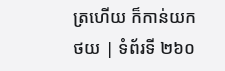ត្រហើយ ក៏កាន់យក
ថយ | ទំព័រទី ២៦០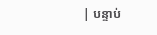| បន្ទាប់